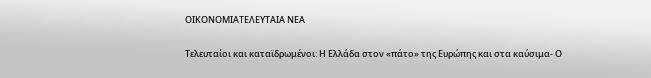ΟΙΚΟΝΟΜΙΑΤΕΛΕΥΤΑΙΑ ΝΕΑ

Τελευταίοι και καταϊδρωμένοι: Η Ελλάδα στον «πάτο» της Ευρώπης και στα καύσιμα- Ο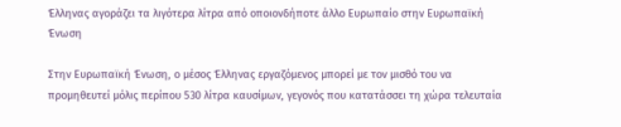Έλληνας αγοράζει τα λιγότερα λίτρα από οποιονδήποτε άλλο Ευρωπαίο στην Ευρωπαϊκή Ένωση

Στην Ευρωπαϊκή Ένωση, ο μέσος Έλληνας εργαζόμενος μπορεί με τον μισθό του να προμηθευτεί μόλις περίπου 530 λίτρα καυσίμων, γεγονός που κατατάσσει τη χώρα τελευταία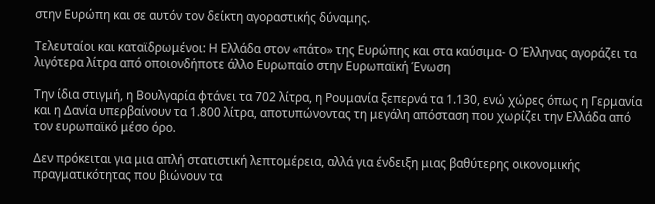στην Ευρώπη και σε αυτόν τον δείκτη αγοραστικής δύναμης.

Τελευταίοι και καταϊδρωμένοι: Η Ελλάδα στον «πάτο» της Ευρώπης και στα καύσιμα- Ο Έλληνας αγοράζει τα λιγότερα λίτρα από οποιονδήποτε άλλο Ευρωπαίο στην Ευρωπαϊκή Ένωση

Την ίδια στιγμή, η Βουλγαρία φτάνει τα 702 λίτρα, η Ρουμανία ξεπερνά τα 1.130, ενώ χώρες όπως η Γερμανία και η Δανία υπερβαίνουν τα 1.800 λίτρα, αποτυπώνοντας τη μεγάλη απόσταση που χωρίζει την Ελλάδα από τον ευρωπαϊκό μέσο όρο.

Δεν πρόκειται για μια απλή στατιστική λεπτομέρεια, αλλά για ένδειξη μιας βαθύτερης οικονομικής πραγματικότητας που βιώνουν τα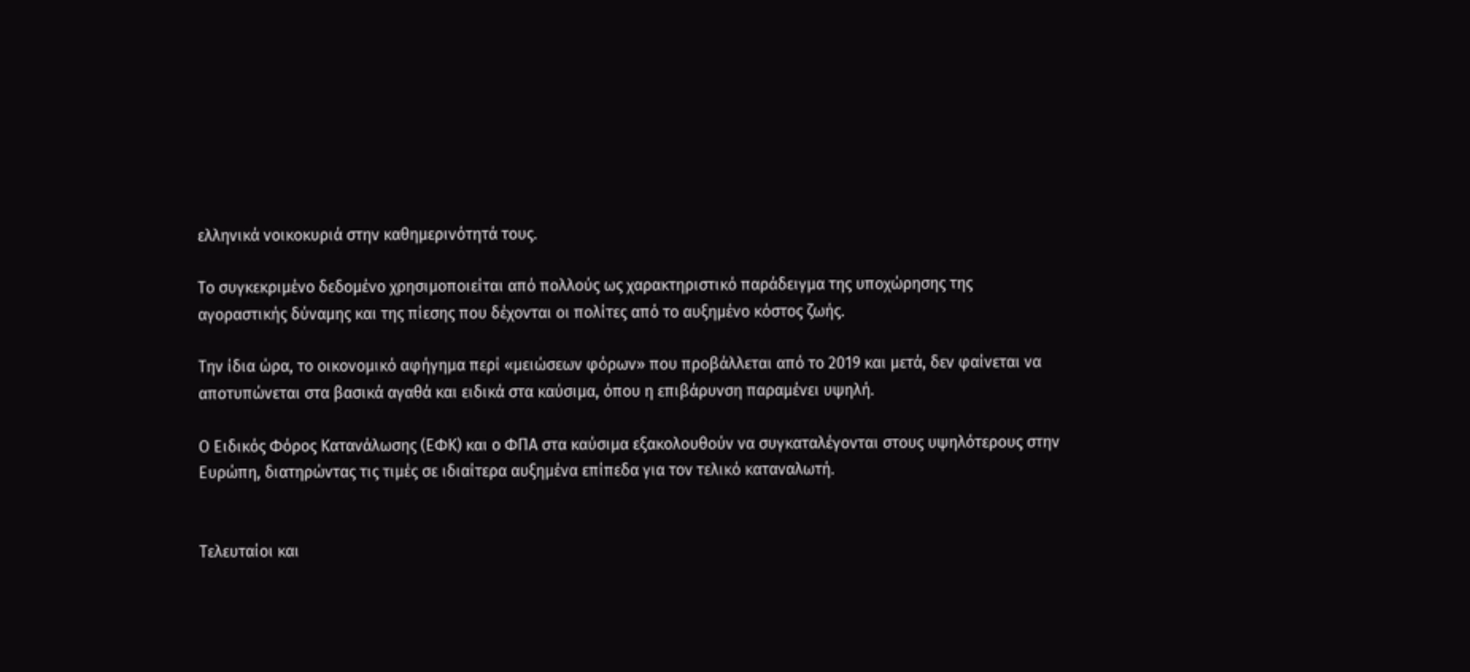ελληνικά νοικοκυριά στην καθημερινότητά τους.

Το συγκεκριμένο δεδομένο χρησιμοποιείται από πολλούς ως χαρακτηριστικό παράδειγμα της υποχώρησης της αγοραστικής δύναμης και της πίεσης που δέχονται οι πολίτες από το αυξημένο κόστος ζωής.

Την ίδια ώρα, το οικονομικό αφήγημα περί «μειώσεων φόρων» που προβάλλεται από το 2019 και μετά, δεν φαίνεται να αποτυπώνεται στα βασικά αγαθά και ειδικά στα καύσιμα, όπου η επιβάρυνση παραμένει υψηλή.

Ο Ειδικός Φόρος Κατανάλωσης (ΕΦΚ) και ο ΦΠΑ στα καύσιμα εξακολουθούν να συγκαταλέγονται στους υψηλότερους στην Ευρώπη, διατηρώντας τις τιμές σε ιδιαίτερα αυξημένα επίπεδα για τον τελικό καταναλωτή.


Τελευταίοι και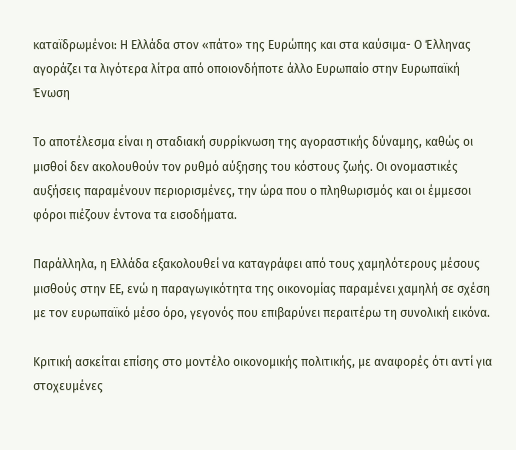καταϊδρωμένοι: Η Ελλάδα στον «πάτο» της Ευρώπης και στα καύσιμα- Ο Έλληνας αγοράζει τα λιγότερα λίτρα από οποιονδήποτε άλλο Ευρωπαίο στην Ευρωπαϊκή Ένωση

Το αποτέλεσμα είναι η σταδιακή συρρίκνωση της αγοραστικής δύναμης, καθώς οι μισθοί δεν ακολουθούν τον ρυθμό αύξησης του κόστους ζωής. Οι ονομαστικές αυξήσεις παραμένουν περιορισμένες, την ώρα που ο πληθωρισμός και οι έμμεσοι φόροι πιέζουν έντονα τα εισοδήματα.

Παράλληλα, η Ελλάδα εξακολουθεί να καταγράφει από τους χαμηλότερους μέσους μισθούς στην ΕΕ, ενώ η παραγωγικότητα της οικονομίας παραμένει χαμηλή σε σχέση με τον ευρωπαϊκό μέσο όρο, γεγονός που επιβαρύνει περαιτέρω τη συνολική εικόνα.

Κριτική ασκείται επίσης στο μοντέλο οικονομικής πολιτικής, με αναφορές ότι αντί για στοχευμένες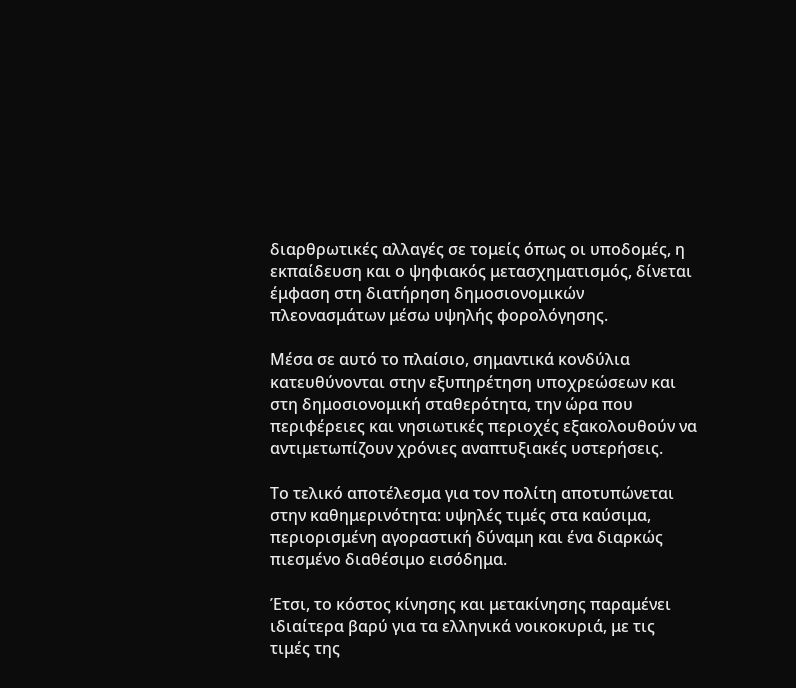διαρθρωτικές αλλαγές σε τομείς όπως οι υποδομές, η εκπαίδευση και ο ψηφιακός μετασχηματισμός, δίνεται έμφαση στη διατήρηση δημοσιονομικών πλεονασμάτων μέσω υψηλής φορολόγησης.

Μέσα σε αυτό το πλαίσιο, σημαντικά κονδύλια κατευθύνονται στην εξυπηρέτηση υποχρεώσεων και στη δημοσιονομική σταθερότητα, την ώρα που περιφέρειες και νησιωτικές περιοχές εξακολουθούν να αντιμετωπίζουν χρόνιες αναπτυξιακές υστερήσεις.

Το τελικό αποτέλεσμα για τον πολίτη αποτυπώνεται στην καθημερινότητα: υψηλές τιμές στα καύσιμα, περιορισμένη αγοραστική δύναμη και ένα διαρκώς πιεσμένο διαθέσιμο εισόδημα.

Έτσι, το κόστος κίνησης και μετακίνησης παραμένει ιδιαίτερα βαρύ για τα ελληνικά νοικοκυριά, με τις τιμές της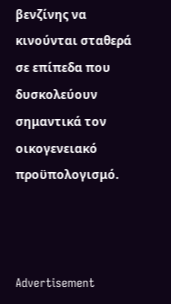βενζίνης να κινούνται σταθερά σε επίπεδα που δυσκολεύουν σημαντικά τον οικογενειακό προϋπολογισμό.



Advertisement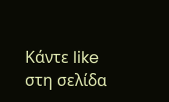Κάντε like στη σελίδα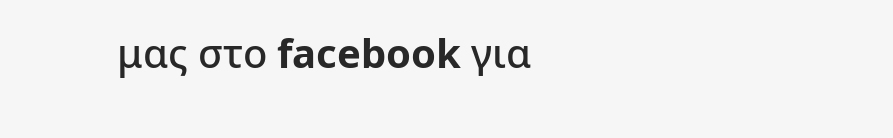μας στο facebook για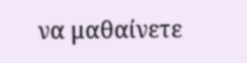να μαθαίνετε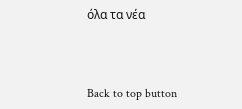όλα τα νέα



Back to top button